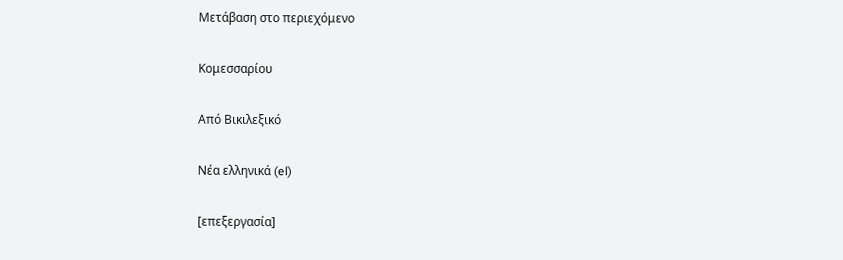Μετάβαση στο περιεχόμενο

Κομεσσαρίου

Από Βικιλεξικό

Νέα ελληνικά (el)

[επεξεργασία]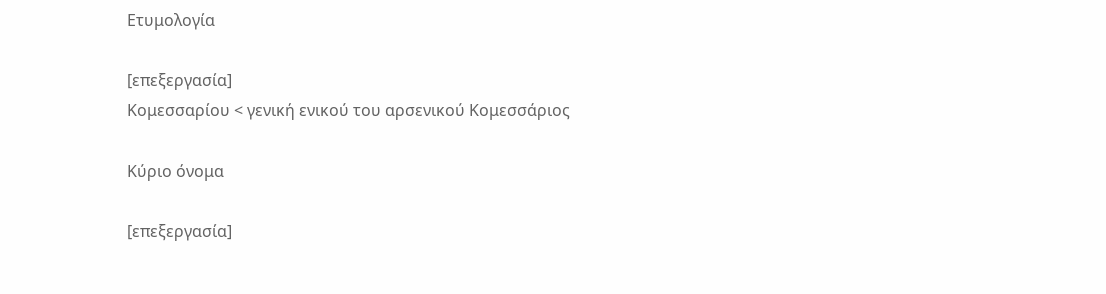Ετυμολογία

[επεξεργασία]
Κομεσσαρίου < γενική ενικού του αρσενικού Κομεσσάριος

Κύριο όνομα

[επεξεργασία]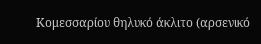Κομεσσαρίου θηλυκό άκλιτο (αρσενικό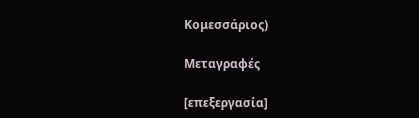Κομεσσάριος)

Μεταγραφές

[επεξεργασία]